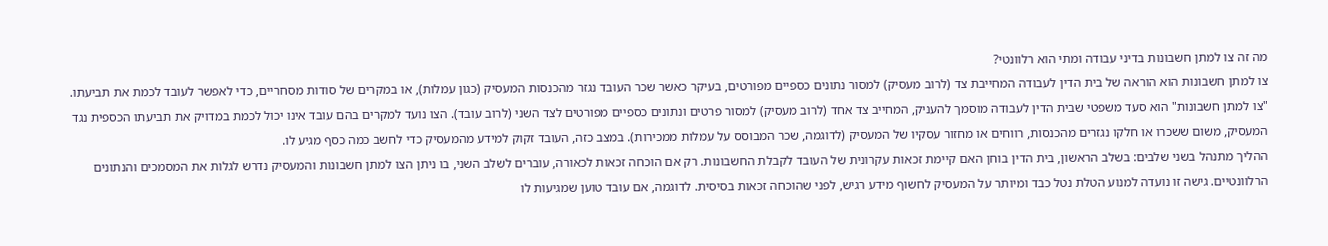מה זה צו למתן חשבונות בדיני עבודה ומתי הוא רלוונטי?
צו למתן חשבונות הוא הוראה של בית הדין לעבודה המחייבת צד (לרוב מעסיק) למסור נתונים כספיים מפורטים, בעיקר כאשר שכר העובד נגזר מהכנסות המעסיק (כגון עמלות), או במקרים של סודות מסחריים, כדי לאפשר לעובד לכמת את תביעתו.
"צו למתן חשבונות" הוא סעד משפטי שבית הדין לעבודה מוסמך להעניק, המחייב צד אחד (לרוב מעסיק) למסור פרטים ונתונים כספיים מפורטים לצד השני (לרוב עובד). הצו נועד למקרים בהם עובד אינו יכול לכמת במדויק את תביעתו הכספית נגד המעסיק, משום ששכרו או חלקו נגזרים מהכנסות, רווחים או מחזור עסקיו של המעסיק (לדוגמה, שכר המבוסס על עמלות ממכירות). במצב כזה, העובד זקוק למידע מהמעסיק כדי לחשב כמה כסף מגיע לו.
ההליך מתנהל בשני שלבים: בשלב הראשון, בית הדין בוחן האם קיימת זכאות עקרונית של העובד לקבלת החשבונות. רק אם הוכחה זכאות לכאורה, עוברים לשלב השני, בו ניתן הצו למתן חשבונות והמעסיק נדרש לגלות את המסמכים והנתונים הרלוונטיים. גישה זו נועדה למנוע הטלת נטל כבד ומיותר על המעסיק לחשוף מידע רגיש, לפני שהוכחה זכאות בסיסית. לדוגמה, אם עובד טוען שמגיעות לו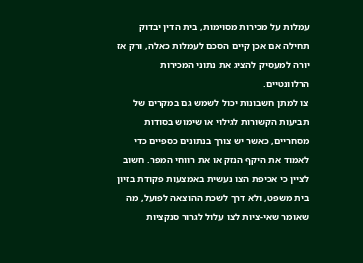עמלות על מכירות מסוימות, בית הדין יבדוק תחילה אם אכן קיים הסכם לעמלות כאלה, ורק אז יורה למעסיק להציג את נתוני המכירות הרלוונטיים.
צו למתן חשבונות יכול לשמש גם במקרים של תביעות הקשורות לגילוי או שימוש בסודות מסחריים, כאשר יש צורך בנתונים כספיים כדי לאמוד את היקף הנזק או את רווחי המפר. חשוב לציין כי אכיפת הצו נעשית באמצעות פקודת בזיון בית משפט, ולא דרך לשכת ההוצאה לפועל, מה שאומר שאי-ציות לצו עלול לגרור סנקציות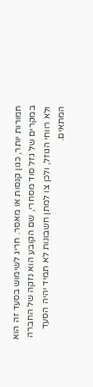חמורות יותר, כגון קנסות או מאסר. חריג לשימוש בסעד זה הוא במקרים של גזל סוד מסחרי, שם הקובע הוא נזקה של החברה ולא רווחי הגוזל, ולכן צו למתן חשבונות לא תמיד יהיה הסעד המתאים.